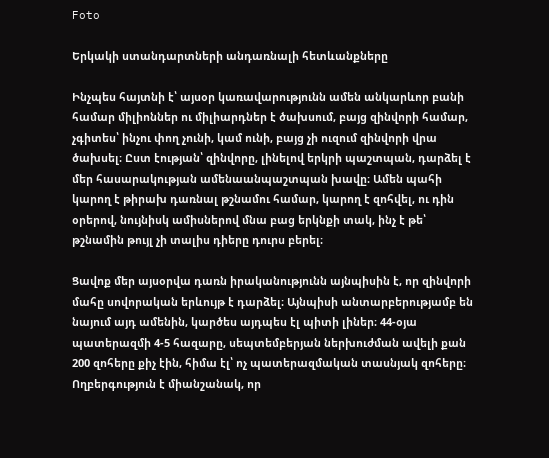Foto

Երկակի ստանդարտների անդառնալի հետևանքները

Ինչպես հայտնի է՝ այսօր կառավարությունն ամեն անկարևոր բանի համար միլիոններ ու միլիարդներ է ծախսում, բայց զինվորի համար, չգիտես՝ ինչու փող չունի, կամ ունի, բայց չի ուզում զինվորի վրա ծախսել։ Ըստ էության՝ զինվորը, լինելով երկրի պաշտպան, դարձել է մեր հասարակության ամենաանպաշտպան խավը։ Ամեն պահի կարող է թիրախ դառնալ թշնամու համար, կարող է զոհվել, ու դին օրերով, նույնիսկ ամիսներով մնա բաց երկնքի տակ, ինչ է թե՝ թշնամին թույլ չի տալիս դիերը դուրս բերել։

Ցավոք մեր այսօրվա դառն իրականությունն այնպիսին է, որ զինվորի մահը սովորական երևույթ է դարձել։ Այնպիսի անտարբերությամբ են նայում այդ ամենին, կարծես այդպես էլ պիտի լիներ։ 44-օյա պատերազմի 4-5 հազարը, սեպտեմբերյան ներխուժման ավելի քան 200 զոհերը քիչ էին, հիմա էլ՝ ոչ պատերազմական տասնյակ զոհերը։ Ողբերգություն է միանշանակ, որ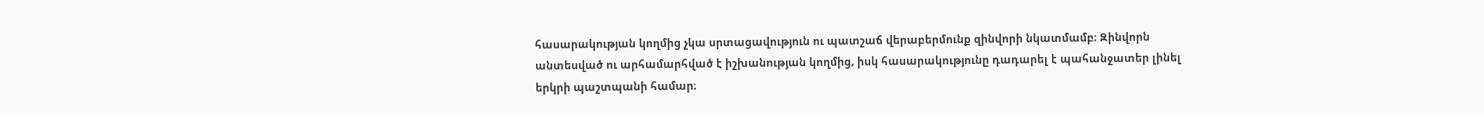հասարակության կողմից չկա սրտացավություն ու պատշաճ վերաբերմունք զինվորի նկատմամբ։ Զինվորն անտեսված ու արհամարհված է իշխանության կողմից, իսկ հասարակությունը դադարել է պահանջատեր լինել երկրի պաշտպանի համար։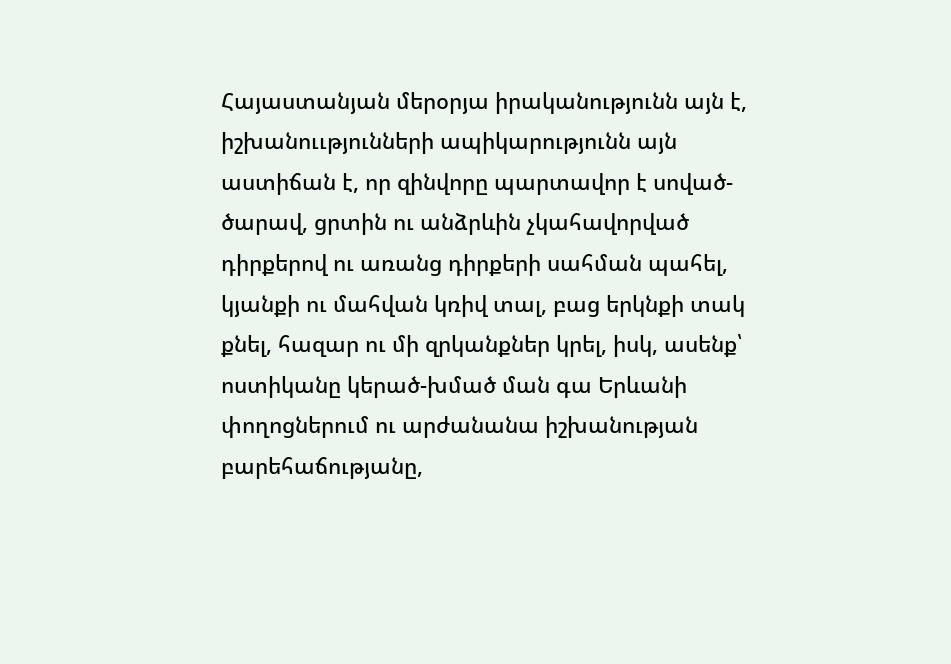Հայաստանյան մերօրյա իրականությունն այն է, իշխանոււթյունների ապիկարությունն այն աստիճան է, որ զինվորը պարտավոր է սոված-ծարավ, ցրտին ու անձրևին չկահավորված դիրքերով ու առանց դիրքերի սահման պահել, կյանքի ու մահվան կռիվ տալ, բաց երկնքի տակ քնել, հազար ու մի զրկանքներ կրել, իսկ, ասենք՝ ոստիկանը կերած-խմած ման գա Երևանի փողոցներում ու արժանանա իշխանության բարեհաճությանը,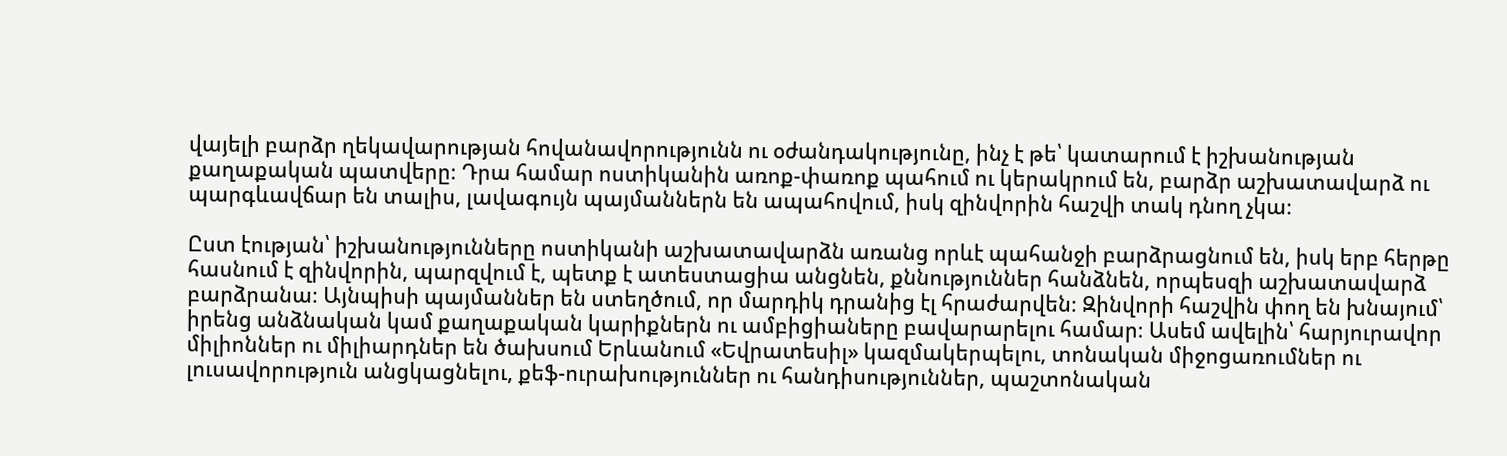վայելի բարձր ղեկավարության հովանավորությունն ու օժանդակությունը, ինչ է թե՝ կատարում է իշխանության քաղաքական պատվերը։ Դրա համար ոստիկանին առոք-փառոք պահում ու կերակրում են, բարձր աշխատավարձ ու պարգևավճար են տալիս, լավագույն պայմաններն են ապահովում, իսկ զինվորին հաշվի տակ դնող չկա։

Ըստ էության՝ իշխանությունները ոստիկանի աշխատավարձն առանց որևէ պահանջի բարձրացնում են, իսկ երբ հերթը հասնում է զինվորին, պարզվում է, պետք է ատեստացիա անցնեն, քննություններ հանձնեն, որպեսզի աշխատավարձ բարձրանա։ Այնպիսի պայմաններ են ստեղծում, որ մարդիկ դրանից էլ հրաժարվեն։ Զինվորի հաշվին փող են խնայում՝ իրենց անձնական կամ քաղաքական կարիքներն ու ամբիցիաները բավարարելու համար։ Ասեմ ավելին՝ հարյուրավոր միլիոններ ու միլիարդներ են ծախսում Երևանում «Եվրատեսիլ» կազմակերպելու, տոնական միջոցառումներ ու լուսավորություն անցկացնելու, քեֆ-ուրախություններ ու հանդիսություններ, պաշտոնական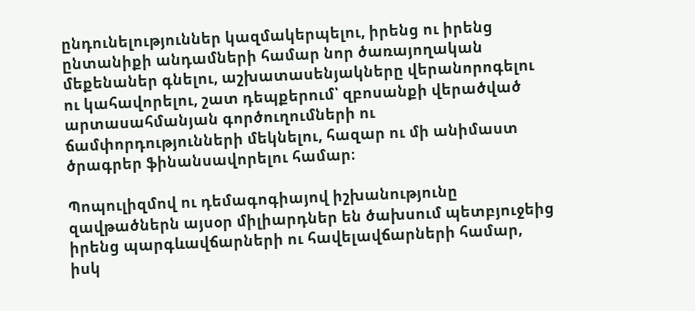ընդունելություններ կազմակերպելու, իրենց ու իրենց ընտանիքի անդամների համար նոր ծառայողական մեքենաներ գնելու, աշխատասենյակները վերանորոգելու ու կահավորելու, շատ դեպքերում՝ զբոսանքի վերածված արտասահմանյան գործուղումների ու ճամփորդությունների մեկնելու, հազար ու մի անիմաստ ծրագրեր ֆինանսավորելու համար։

Պոպուլիզմով ու դեմագոգիայով իշխանությունը զավթածներն այսօր միլիարդներ են ծախսում պետբյուջեից իրենց պարգևավճարների ու հավելավճարների համար, իսկ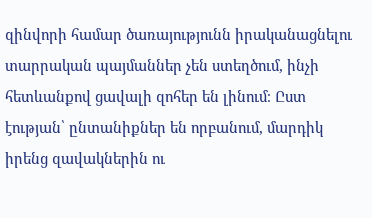զինվորի համար ծառայությունն իրականացնելու տարրական պայմաններ չեն ստեղծում, ինչի հետևանքով ցավալի զոհեր են լինում։ Ըստ էության՝ ընտանիքներ են որբանում, մարդիկ իրենց զավակներին ու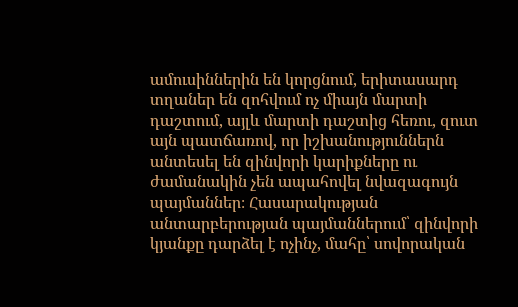ամուսիններին են կորցնում, երիտասարդ տղաներ են զոհվում ոչ միայն մարտի դաշտում, այլև մարտի դաշտից հեռու, զուտ այն պատճառով, որ իշխանություններն անտեսել են զինվորի կարիքները ու ժամանակին չեն ապահովել նվազագույն պայմաններ։ Հասարակության անտարբերության պայմաններում՝ զինվորի կյանքը դարձել է ոչինչ, մահը՝ սովորական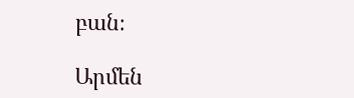բան։

Արմեն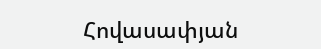Հովասափյան